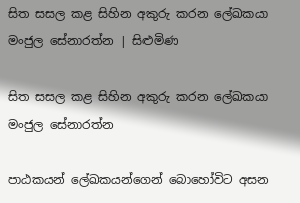සිත සසල කළ සිහින අකුරු කරන ලේඛකයා මංජුල සේනාරත්න | සිළුමිණ

සිත සසල කළ සිහින අකුරු කරන ලේඛකයා මංජුල සේනාරත්න

පාඨකයන් ලේඛකයන්ගෙන් බොහෝවිට අසන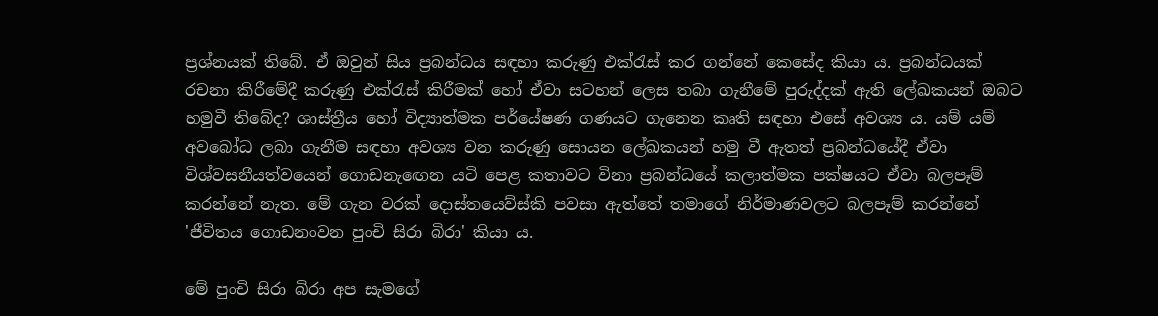ප්‍රශ්නයක් තිබේ. ඒ ඔවුන් සිය ප්‍රබන්ධය සඳහා කරුණු එක්රැස් කර ගන්නේ කෙසේද කියා ය. ප්‍රබන්ධයක් රචනා කිරීමේදී කරුණු එක්රැස් කිරීමක් හෝ ඒවා සටහන් ලෙස තබා ගැනීමේ පුරුද්දක් ඇති ලේඛකයන් ඔබට හමුවී තිබේද? ශාස්ත්‍රීය හෝ විද්‍යාත්මක පර්යේෂණ ගණයට ගැනෙන කෘති සඳහා එසේ අවශ්‍ය ය. යම් යම් අවබෝධ ලබා ගැනීම සඳහා අවශ්‍ය වන කරුණු සොයන ලේඛකයන් හමු වී ඇතත් ප්‍රබන්ධයේදී ඒවා විශ්වසනීයත්වයෙන් ගොඩනැ‍ඟෙන යටි පෙළ කතාවට විනා ප්‍රබන්ධයේ කලාත්මක පක්ෂයට ඒවා බලපෑම් කරන්නේ නැත. මේ ගැන වරක් දොස්තයෙව්ස්කි පවසා ඇත්තේ තමාගේ නිර්මාණවලට බලපෑම් කරන්නේ 'ජීවිතය ගොඩනංවන පුංචි සිරා බිරා' කියා ය.

මේ පුංචි සිරා බිරා අප සැමගේ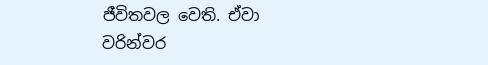ජීවිතවල වෙති. ඒවා වරින්වර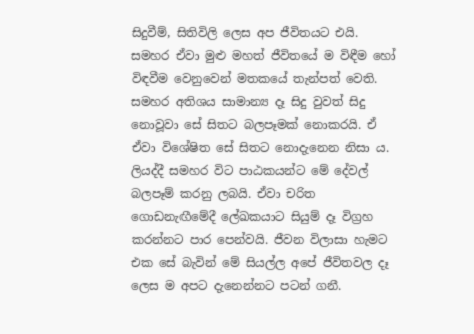සිදුවීම්, සිතිවිලි ලෙස අප ජීවිතයට එයි. සමහර ඒවා මුළු මහත් ජීවිතයේ ම විඳීම හෝ විඳවීම වෙනුවෙන් මතකයේ තැන්පත් වෙති. සමහර අතිශය සාමාන්‍ය දෑ සිදු වුවත් සිදු නොවූවා සේ සිතට බලපෑමක් නොකරයි. ඒ ඒවා විශේෂිත සේ සිතට නොදැනෙන නිසා ය. ලියද්දී සමහර විට පාඨකයන්ට මේ දේවල් බලපෑම් කරනු ලබයි. ඒවා චරිත ගොඩනැඟීමේදී ලේඛකයාට සියුම් දෑ විග්‍රහ කරන්නට පාර පෙන්වයි. ජීවන විලාසා හැමට එක සේ බැවින් මේ සියල්ල අපේ ජීවිතවල දෑ ලෙස ම අපට දැනෙන්නට පටන් ගනී.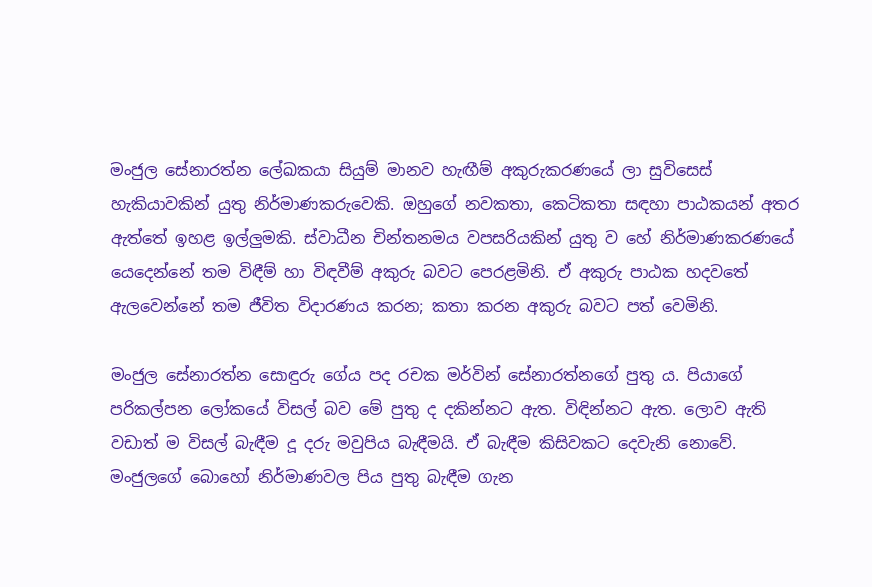මංජුල සේනාරත්න ලේඛකයා සියුම් මානව හැඟීම් අකුරුකරණයේ ලා සුවිසෙස් හැකියාවකින් යුතු නිර්මාණකරුවෙකි. ඔහුගේ නවකතා, කෙටිකතා සඳහා පාඨකයන් අතර ඇත්තේ ඉහළ ඉල්ලුමකි. ස්වාධීන චින්තනමය වපසරියකින් යුතු ව හේ නිර්මාණකරණයේ යෙදෙන්නේ තම විඳීම් හා විඳවීම් අකුරු බවට පෙරළමිනි. ඒ අකුරු පාඨක හදවතේ ඇලවෙන්නේ තම ජීවිත විදාරණය කරන; කතා කරන අකුරු බවට පත් වෙමිනි.

මංජුල සේනාරත්න සොඳුරු ගේය පද රචක මර්වින් සේනාරත්නගේ පුතු ය. පියාගේ පරිකල්පන ලෝකයේ විසල් බව මේ පුතු ද දකින්නට ඇත. විඳින්නට ඇත. ලොව ඇති වඩාත් ම විසල් බැඳීම දූ දරු මවුපිය බැඳීමයි. ඒ බැඳීම කිසිවකට දෙවැනි නොවේ. මංජුලගේ බොහෝ නිර්මාණවල පිය පුතු බැඳීම ගැන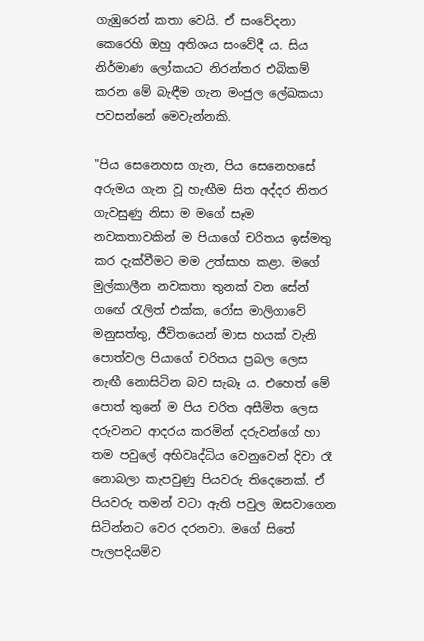ගැඹුරෙන් කතා වෙයි. ඒ සංවේදනා කෙරෙහි ඔහු අතිශය සංවේදී ය. සිය නිර්මාණ ලෝකයට නිරන්තර එබිකම් කරන මේ බැඳීම ගැන මංජුල ලේඛකයා පවසන්නේ මෙවැන්නකි.

"පිය සෙනෙහස ගැන, පිය සෙනෙහසේ අරුමය ගැන වූ හැඟීම සිත අද්දර නිතර ගැවසුණු නිසා ම මගේ සෑම නවකතාවකින් ම පියාගේ චරිතය ඉස්මතු කර දැක්වීමට මම උත්සාහ කළා. මගේ මුල්කාලීන නවකතා තුනක් වන සේන් ගඟේ රැලිත් එක්ක, රෝස මාලිගාවේ මනුසත්තු, ජීවිතයෙන් මාස හයක් වැනි පොත්වල පියාගේ චරිතය ප්‍රබල ලෙස නැඟී නොසිටින බව සැබෑ ය. එහෙත් මේ පොත් තුනේ ම පිය චරිත අසීමිත ලෙස දරුවනට ආදරය කරමින් දරුවන්ගේ හා තම පවුලේ අභිවෘද්ධිය වෙනුවෙන් දිවා රෑ නොබලා කැපවුණු පියවරු තිදෙනෙක්. ඒ පියවරු තමන් වටා ඇති පවුල ඔසවාගෙන සිටින්නට වෙර දරනවා. මගේ සිතේ පැලපදියම්ව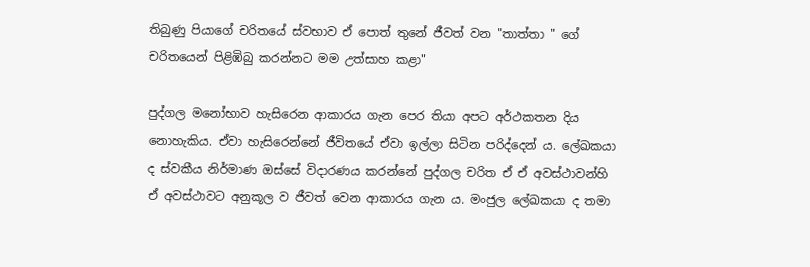තිබුණු පියාගේ චරිතයේ ස්වභාව ඒ පොත් තුනේ ජීවත් වන "තාත්තා " ගේ චරිතයෙන් පිළිඹිබු කරන්නට මම උත්සාහ කළා"

පුද්ගල මනෝභාව හැසිරෙන ආකාරය ගැන පෙර තියා අපට අර්ථකතන දිය නොහැකිය. ඒවා හැසිරෙන්නේ ජීවිතයේ ඒවා ඉල්ලා සිටින පරිද්දෙන් ය. ලේඛකයා ද ස්වකීය නිර්මාණ ඔස්සේ විදාරණය කරන්නේ පුද්ගල චරිත ඒ ඒ අවස්ථාවන්හි ඒ අවස්ථාවට අනුකූල ව ජීවත් වෙන ආකාරය ගැන ය. මංජුල ලේඛකයා ද තමා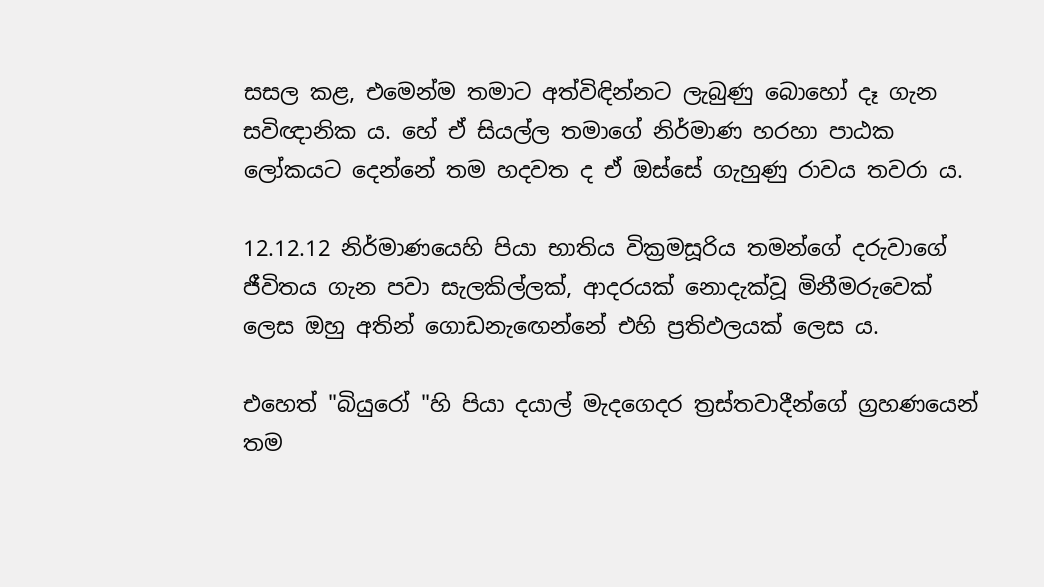සසල කළ, එමෙන්ම තමාට අත්විඳින්නට ලැබුණු බොහෝ දෑ ගැන සවිඥානික ය. හේ ඒ සියල්ල තමාගේ නිර්මාණ හරහා පාඨක ලෝකයට දෙන්නේ තම හදවත ද ඒ ඔස්සේ ගැහුණු රාවය තවරා ය.

12.12.12 නිර්මාණය‍ෙහි පියා භාතිය වික්‍රමසූරිය තමන්ගේ දරුවාගේ ජීවිතය ගැන පවා සැලකිල්ලක්, ආදරයක් නොදැක්වූ මිනීමරුවෙක් ලෙස ඔහු අතින් ගොඩනැඟෙන්නේ එහි ප්‍රතිඵලයක් ලෙස ය.

එහෙත් "බියුරෝ "හි පියා දයාල් මැදගෙදර ත්‍රස්තවාදීන්ගේ ග්‍රහණයෙන් තම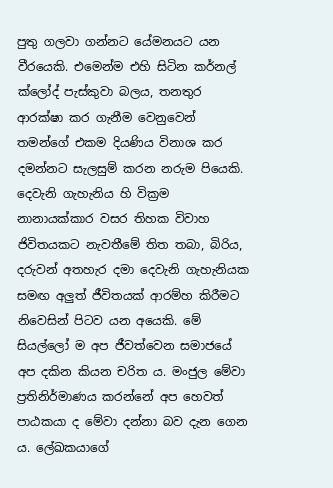පුතු ගලවා ගන්නට යේමනයට යන වීරයෙකි. එමෙන්ම එහි සිටින කර්නල් ක්ලෝද් පැස්කුවා බලය, තනතුර ආරක්ෂා කර ගැනීම වෙනුවෙන් තමන්ගේ එකම දියණිය විනාශ කර දමන්නට සැලසුම් කරන නරුම පියෙකි. දෙවැනි ගැහැනිය හි වික්‍රම නානායක්කාර වසර තිහක විවාහ ජිවිතයකට නැවතීමේ තිත තබා, බිරිය, දරුවන් අතහැර දමා දෙවැනි ගැහැනියක සමඟ අලුත් ජීවිතයක් ආරම්හ කිරීමට නිවෙසින් පිටව යන අයෙකි. මේ සියල්ලෝ ම අප ජීවත්වෙන සමාජයේ අප දකින කියන චරිත ය. මංජුල මේවා ප්‍රතිනිර්මාණය කරන්නේ අප හෙවත් පාඨකයා ද මේවා දන්නා බව දැන ගෙන ය. ලේඛකයාගේ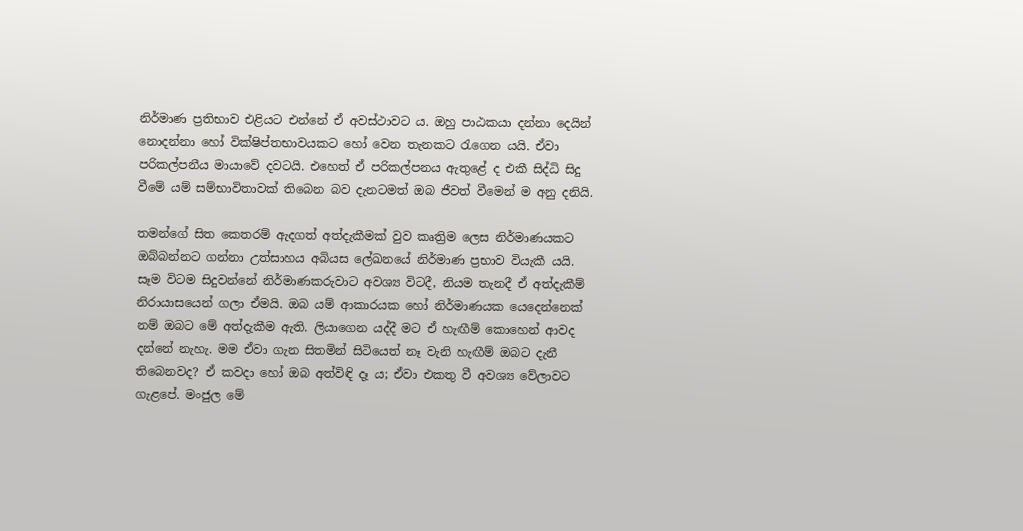නිර්මාණ ප්‍රතිභාව එළියට එන්නේ ඒ අවස්ථාවට ය. ඔහු පාඨකයා දන්නා දෙයින් නොදන්නා හෝ වික්ෂිප්තභාවයකට හෝ වෙන තැනකට රැගෙන යයි. ඒවා පරිකල්පනීය මායාවේ දවටයි. එහෙත් ඒ පරිකල්පනය ඇතුළේ ද එකී සිද්ධි සිදු වීමේ යම් සම්භාවිතාවක් තිබෙන බව දැනටමත් ඔබ ජීවත් වීමෙන් ම අනු දනියි.

තමන්ගේ සිත කෙතරම් ඇදගත් අත්දැකීමක් වුව කෘත්‍රිම ලෙස නිර්මාණයකට ඔබ්බන්නට ගන්නා උත්සාහය අබියස ලේඛනයේ නිර්මාණ ප්‍රභාව වියැකී යයි. සෑම විටම සිදුවන්නේ නිර්මාණකරුවාට අවශ්‍ය විටදී, නියම තැනදී ඒ අත්දැකීම් නිරායාසයෙන් ගලා ඒමයි. ඔබ යම් ආකාරයක හෝ නිර්මාණයක යෙදෙන්නෙක් නම් ඔබට මේ අත්දැකීම ඇති. ලියාගෙන යද්දී මට ඒ හැඟීම් කො‍හෙන් ආවද දන්නේ නැහැ. මම ඒවා ගැන සිතමින් සිටියෙත් නෑ වැනි හැඟීම් ඔබට දැනී තිබෙනවද? ඒ කවදා හෝ ඔබ අත්විඳි දෑ ය; ඒවා එකතු වී අවශ්‍ය වේලාවට ගැළපේ. මංජුල මේ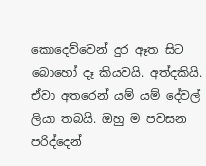කොදෙව්වෙන් දුර ඈත සිට බොහෝ දෑ කියවයි. අත්දකියි. ඒවා අතරෙන් යම් යම් දේවල් ලියා තබයි. ඔහු ම පවසන පරිද්දෙන්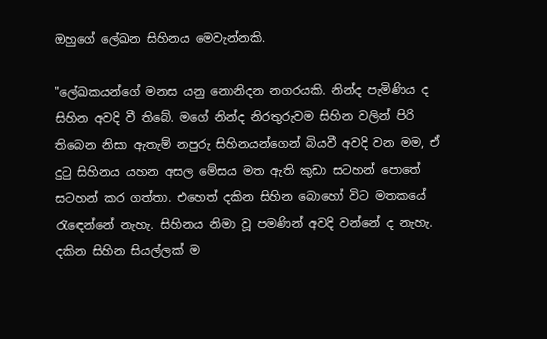ඔහුගේ ලේඛන සිහිනය මෙවැන්නකි.

"ලේඛකයන්ගේ මනස යනු නොනිදන නගරයකි. නින්ද පැමිණිය ද සිහින අවදි වී තිබේ. මගේ නින්ද නිරතුරුවම සිහින වලින් පිරි තිබෙන නිසා ඇතැම් නපුරු සිහිනයන්ගෙන් බියවී අවදි වන මම, ඒ දුටු සිහිනය යහන අසල මේසය මත ඇති කුඩා සටහන් පොතේ සටහන් කර ගත්තා. එහෙත් දකින සිහින බොහෝ විට මතකයේ රැඳෙන්නේ නැහැ. සිහිනය නිමා වූ පමණින් අවදි වන්නේ ද නැහැ. දකින සිහින සියල්ලක් ම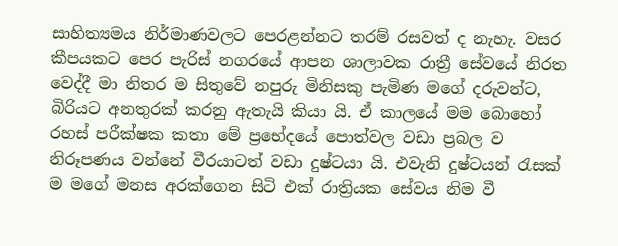සාහිත්‍යමය නිර්මාණවලට පෙරළන්නට තරම් රසවත් ද නැහැ. වසර කීපයකට පෙර පැරිස් නගරයේ ආපන ශාලාවක රාත්‍රී සේවයේ නිරත වෙද්දී මා නිතර ම සිතුවේ නපුරු මිනිසකු පැමිණ මගේ දරුවන්ට, බිරියට අනතුරක් කරනු ඇතැයි කියා යි. ඒ කාලයේ මම බොහෝ රහස් පරීක්ෂක කතා මේ ප්‍රභේදයේ පොත්වල වඩා ප්‍රබල ව නිරූපණය වන්නේ වීරයාටත් වඩා දුෂ්ටයා යි. එවැනි දුෂ්ටයන් රැසක් ම මගේ මනස අරක්ගෙන සිටි එක් රාත්‍රියක සේවය නිම වී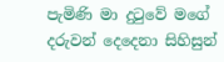පැමිණි මා දුටුවේ මගේ දරුවන් දෙදෙනා සිහිසුන්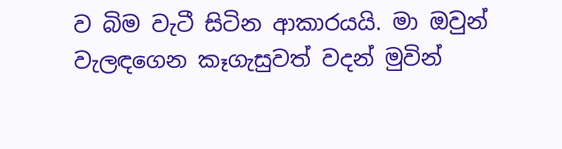ව බිම වැටී සිටින ආකාරයයි. මා ඔවුන් වැලඳගෙන කෑගැසුවත් වදන් මුවින්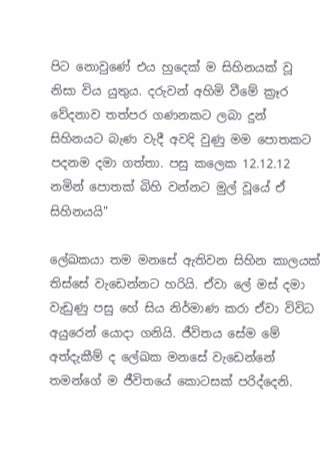පිට නොවුණේ එය හුදෙක් ම සිහිනයක් වූ නිසා විය යුතුය. දරුවන් අහිමි වීමේ ක්‍රෑර වේදනාව තත්පර ගණනකට ලබා දුන් සිහිනයට බැණ වැදී අවදි වුණු මම පොතකට පදනම දමා ගත්තා. පසු කලෙක 12.12.12 නමින් පොතක් බිහි වන්නට මුල් වූයේ ඒ සිහිනයයි"

ලේඛකයා තම මනසේ ඇතිවන සිහින කාලයක් තිස්සේ වැඩෙන්නට හරියි. ඒවා ලේ මස් දමා වැඩුණු පසු හේ සිය නිර්මාණ කරා ඒවා විවිධ අයුරෙන් යොදා ගනියි. ජීවිතය සේම මේ අත්දැකීම් ද ලේඛක මනසේ වැඩෙන්නේ තමන්ගේ ම ජීවිතයේ කොටසක් පරිද්දෙනි.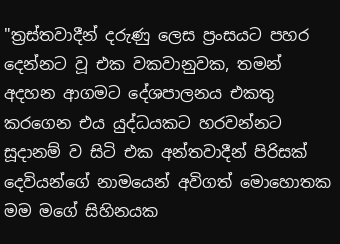"ත්‍රස්තවාදීන් දරුණු ලෙස ප්‍රංසයට පහර දෙන්නට වූ එක වකවානුවක, තමන් අදහන ආගමට දේශපාලනය එකතු කරගෙන එය යුද්ධයකට හරවන්නට සූදානම් ව සිටි එක අන්තවාදීන් පිරිසක් දෙවියන්ගේ නාමයෙන් අවිගත් මොහොතක මම මගේ සිහිනයක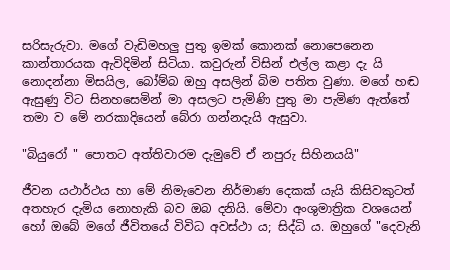සරිසැරුවා. මගේ වැඩිමහලු පුතු ඉමක් කොනක් නොපෙනෙන කාන්තාරයක ඇවිදිමින් සිටියා. කවුරුන් විසින් එල්ල කළා දැ යි නොදන්නා මිසයිල, බෝම්බ ඔහු අසලින් බිම පතිත වුණා. මගේ හඬ ඇසුණු විට සිනහසෙමින් මා අසලට පැමිණි පුතු මා පැමිණ ඇත්තේ තමා ව මේ නරකාදියෙන් බේරා ගන්නදැයි ඇසුවා.

"බියුරෝ " පොතට අත්තිවාරම දැමුවේ ඒ නපුරු සිහිනයයි"

ජීවන යථාර්ථය හා මේ නිමැවෙන නිර්මාණ දෙකක් යැයි කිසිවකුටත් අතහැර දැමිය නොහැකි බව ඔබ දනියි. මේවා අංශුමාත්‍රික වශයෙන් හෝ ඔබේ මගේ ජීවිතයේ විවිධ අවස්ථා ය; සිද්ධි ය. ඔහුගේ "දෙවැනි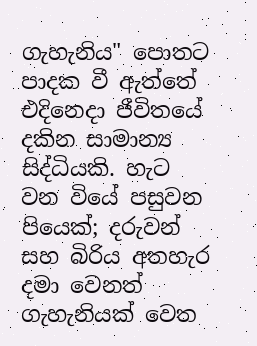ගැහැනිය" පොතට පාදක වී ඇත්තේ එදිනෙදා ජීවිතයේ දකින සාමාන්‍ය සිද්ධියකි. හැට වන වියේ පසුවන පියෙක්; දරුවන් සහ බිරිය අතහැර දමා වෙනත් ගැහැනියක් වෙත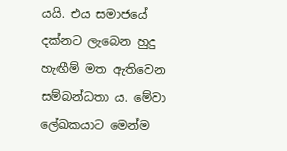යයි. එය සමාජයේ දක්නට ලැබෙන හුදු හැඟීම් මත ඇතිවෙන සම්බන්ධතා ය. මේවා ලේඛකයාට මෙන්ම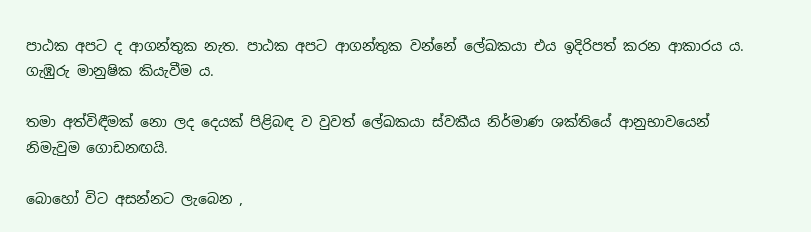පාඨක අපට ද ආගන්තුක නැත. පාඨක අපට ආගන්තුක වන්නේ ලේඛකයා එය ඉදිරිපත් කරන ආකාරය ය. ගැඹුරු මානුෂික කියැවීම ය.

තමා අත්විඳීමක් නො ලද දෙයක් පිළිබඳ ව වුවත් ලේඛකයා ස්වකීය නිර්මාණ ශක්තියේ ආනුභාවයෙන් නිමැවුම ගොඩනඟයි.

බොහෝ විට අසන්නට ලැබෙන ,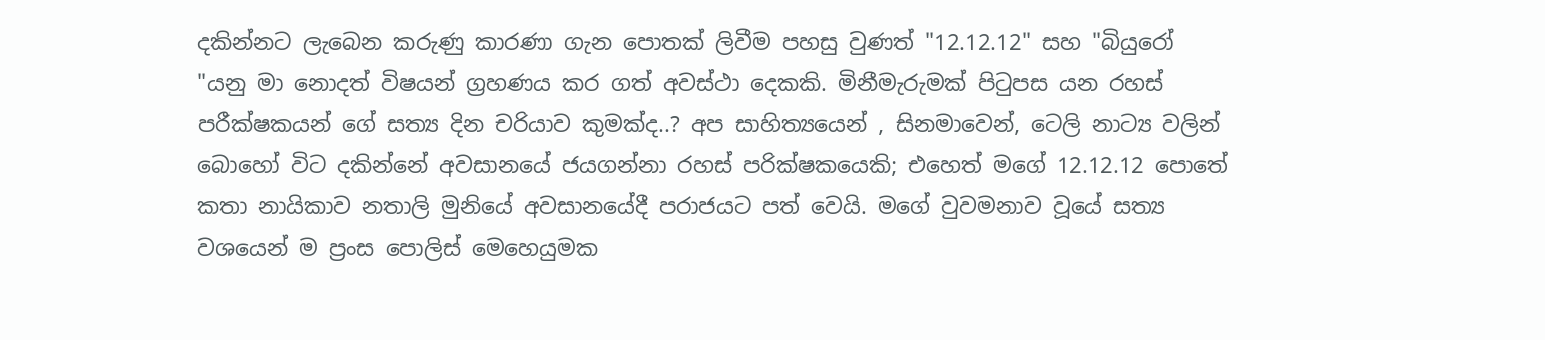දකින්නට ලැබෙන කරුණු කාරණා ගැන පොතක් ලිවීම පහසු වුණත් "12.12.12" සහ "බියුරෝ "යනු මා නොදත් විෂයන් ග්‍රහණය කර ගත් අවස්ථා දෙකකි. මිනීමැරුමක් පිටුපස යන රහස් පරීක්ෂකයන් ගේ සත්‍ය දින චරියාව කුමක්ද..? අප සාහිත්‍යයෙන් , සිනමාවෙන්, ටෙලි නාට්‍ය වලින් බොහෝ විට දකින්නේ අවසානයේ ජයගන්නා රහස් පරික්ෂකයෙකි; එහෙත් මගේ 12.12.12 පොතේ කතා නායිකාව නතාලි මුනියේ අවසානයේදී පරාජයට පත් වෙයි. මගේ වුවමනාව වූයේ සත්‍ය වශයෙන් ම ප්‍රංස පොලිස් මෙහෙයුමක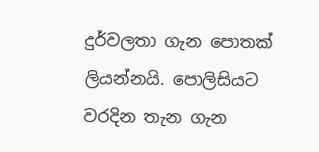දුර්වලතා ගැන පොතක් ලියන්නයි. පොලිසියට වරදින තැන ගැන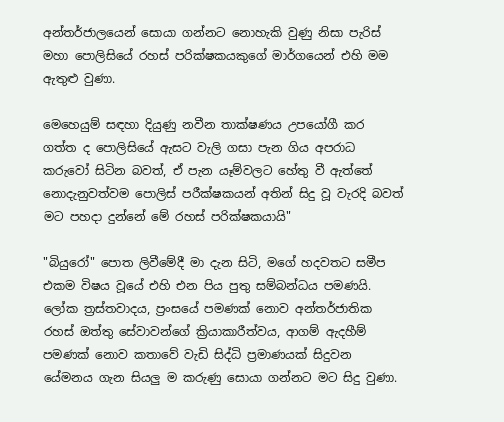අන්තර්ජාලයෙන් සොයා ගන්නට නොහැකි වුණු නිසා පැරිස් මහා පොලිසියේ රහස් පරික්ෂකයකුගේ මාර්ගයෙන් එහි මම ඇතුළු වුණා.

මෙහෙයුම් සඳහා දියුණු නවීන තාක්ෂණය උපයෝගී කර ගත්ත ද පොලිසියේ ඇසට වැලි ගසා පැන ගිය අපරාධ කරුවෝ සිටින බවත්, ඒ පැන යෑම්වලට හේතු වී ඇත්තේ නොදැනුවත්වම පොලිස් පරීක්ෂකයන් අතින් සිදු වූ වැරදි බවත් මට පහදා දුන්නේ මේ රහස් පරික්ෂකයායි"

"බියුරෝ" පොත ලිවීමේදී මා දැන සිටි, මගේ හදවතට සමීප එකම විෂය වූයේ එහි එන පිය පුතු සම්බන්ධය පමණයි. ලෝක ත්‍රස්තවාදය, ප්‍රංසයේ පමණක් නොව අන්තර්ජාතික රහස් ඔත්තු සේවාවන්ගේ ක්‍රියාකාරීත්වය, ආගම් ඇදහීම් පමණක් නොව කතාවේ වැඩි සිද්ධි ප්‍රමාණයක් සිදුවන යේමනය ගැන සියලු ම කරුණු සොයා ගන්නට මට සිදු වුණා.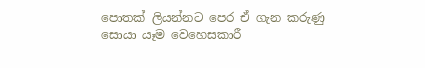පොතක් ලියන්නට පෙර ඒ ගැන කරුණු සොයා යෑම වෙහෙසකාරී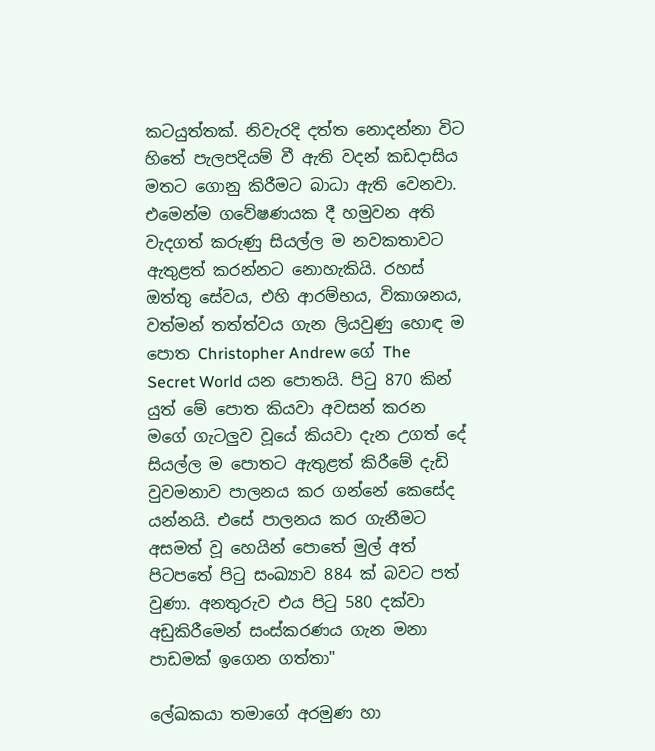කටයුත්තක්. නිවැරදි දත්ත නොදන්නා විට හිතේ පැලපදියම් වී ඇති වදන් කඩදාසිය මතට ගොනු කිරීමට බාධා ඇති වෙනවා. එමෙන්ම ගවේෂණයක දී හමුවන අති වැදගත් කරුණු සියල්ල ම නවකතාවට ඇතුළත් කරන්නට නොහැකියි. රහස් ඔත්තු සේවය, එහි ආරම්භය, විකාශනය, වත්මන් තත්ත්වය ගැන ලියවුණු හොඳ ම පොත Christopher Andrew ගේ The Secret World යන පොතයි. පිටු 870 කින් යුත් මේ පොත කියවා අවසන් කරන මගේ ගැටලුව වූයේ කියවා දැන උගත් දේ සියල්ල ම පොතට ඇතුළත් කිරීමේ දැඩි වුවමනාව පාලනය කර ගන්නේ කෙසේද යන්නයි. එසේ පාලනය කර ගැනීමට අසමත් වූ හෙයින් පොතේ මුල් අත් පිටපතේ පිටු සංඛ්‍යාව 884 ක් බවට පත් වුණා. අනතුරුව එය පිටු 580 දක්වා අඩුකිරීමෙන් සංස්කරණය ගැන මනා පාඩමක් ඉගෙන ගත්තා"

ලේඛකයා තමාගේ අරමුණ හා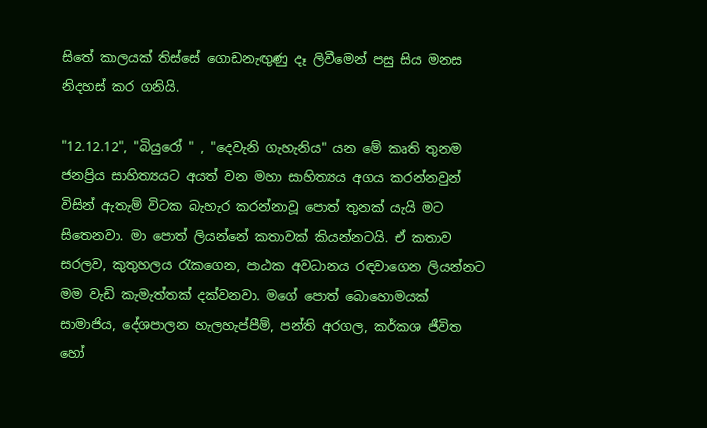සිතේ කාලයක් තිස්සේ ගොඩනැඟුණු දෑ ලිවීමෙන් පසු සිය මනස නිදහස් කර ගනියි.

"12.12.12", "බියුරෝ " , "දෙවැනි ගැහැනිය" යන මේ කෘති තුනම ජනප්‍රිය සාහිත්‍යයට අයත් වන මහා සාහිත්‍යය අගය කරන්නවුන් විසින් ඇතැම් විටක බැහැර කරන්නාවූ පොත් තුනක් යැයි මට සිතෙනවා. මා පොත් ලියන්නේ කතාවක් කියන්නටයි. ඒ කතාව සරලව, කුතුහලය රැකගෙන, පාඨක අවධානය රඳවාගෙන ලියන්නට මම වැඩි කැමැත්තක් දක්වනවා. මගේ පොත් බොහොමයක් සාමාජිය, දේශපාලන හැලහැප්පීම්, පන්ති අරගල, කර්කශ ජීවිත හෝ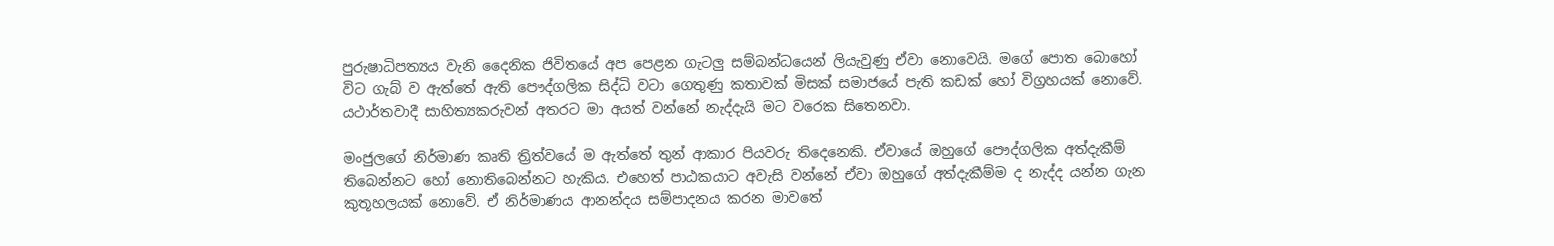පුරුෂාධිපත්‍යය වැනි දෛනික ජිවිතයේ අප පෙළන ගැටලු සම්බන්ධයෙන් ලියැවුණු ඒවා නොවෙයි. මගේ පොත බොහෝ විට ගැබ් ව ඇත්තේ ඇති පෞද්ගලික සිද්ධි වටා ගෙතුණු කතාවක් මිසක් සමාජයේ පැති කඩක් හෝ විග්‍රහයක් නොවේ. යථාර්තවාදී සාහිත්‍යකරුවන් අතරට මා අයත් වන්නේ නැද්දැයි මට වරෙක සිතෙනවා.

මංජුලගේ නිර්මාණ කෘති ත්‍රිත්වයේ ම ඇත්තේ තුන් ආකාර පියවරු තිදෙනෙකි. ඒවායේ ඔහුගේ පෞද්ගලික අත්දැකීම් තිබෙන්නට හෝ නොතිබෙන්නට හැකිය. එහෙත් පාඨකයාට අවැසි වන්නේ ඒවා ඔහුගේ අත්දැකීම්ම ද නැද්ද යන්න ගැන කුතූහලයක් නොවේ. ඒ නිර්මාණය ආනන්දය සම්පාදනය කරන මාවතේ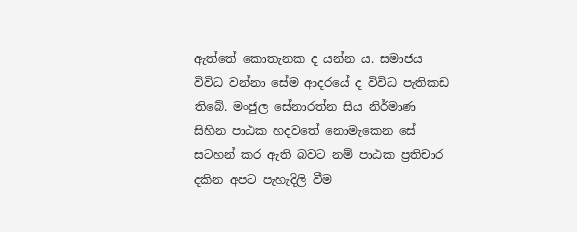ඇත්තේ කොතැනක ද යන්න ය. සමාජය විවිධ වන්නා සේම ආදරයේ ද විවිධ පැතිකඩ තිබේ. මංජුල සේනාරත්න සිය නිර්මාණ සිහින පාඨක හදවතේ නොමැකෙන සේ සටහන් කර ඇති බවට නම් පාඨක ප්‍රතිචාර දකින අපට පැහැදිලි වීම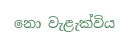නො වැළැක්විය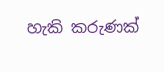හැකි කරුණක්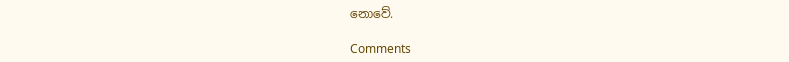නොවේ.

Comments